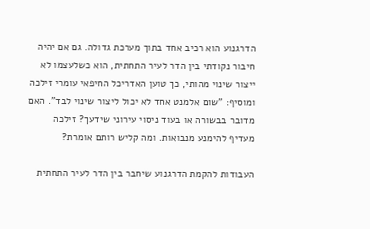הדרגנוע הוא רכיב אחד בתוך מערכת גדולה. גם אם יהיה חיבור נקודתי בין הדר לעיר התחתית, הוא כשלעצמו לא ייצור שינוי מהותי, כך טוען האדריכל החיפאי עומרי זילכה ומוסיף: "שום אלמנט אחד לא יכול ליצור שינוי לבד". האם מדובר בבשורה או בעוד ניסוי עירוני שידעך? זילכה מעדיף להימנע מנבואות. ומה קליש רותם אומרת?

העבודות להקמת הדרגנוע שיחבר בין הדר לעיר התחתית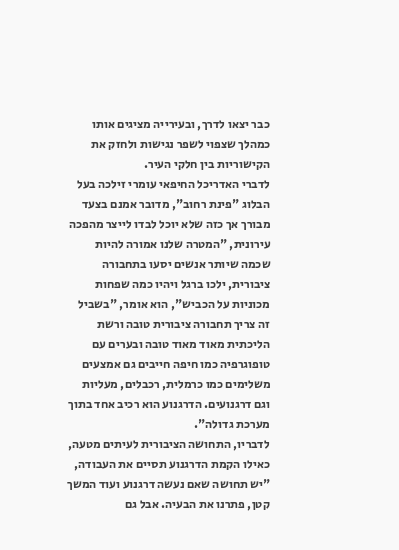כבר יצאו לדרך, ובעירייה מציגים אותו כמהלך שצפוי לשפר נגישות ולחזק את הקישוריות בין חלקי העיר.
לדברי האדריכל החיפאי עומרי זילכה בעל הבלוג "פינת רחוב", מדובר אמנם בצעד מבורך אך כזה שלא יוכל לבדו לייצר מהפכה עירונית, "המטרה שלנו אמורה להיות שכמה שיותר אנשים יסעו בתחבורה ציבורית, ילכו ברגל ויהיו כמה שפחות מכוניות על הכביש", הוא אומר, "בשביל זה צריך תחבורה ציבורית טובה ורשת הליכתית מאוד מאוד טובה ובערים עם טופוגרפיה כמו חיפה חייבים גם אמצעים משלימים כמו כרמלית, רכבלים, מעליות וגם דרגנועים. הדרגנוע הוא רכיב אחד בתוך מערכת גדולה".
לדבריו, התחושה הציבורית לעיתים מטעה, כאילו הקמת הדרגנוע תסיים את העבודה, "יש תחושה שאם נעשה דרגנוע ועוד המשך קטן, פתרנו את הבעיה. אבל גם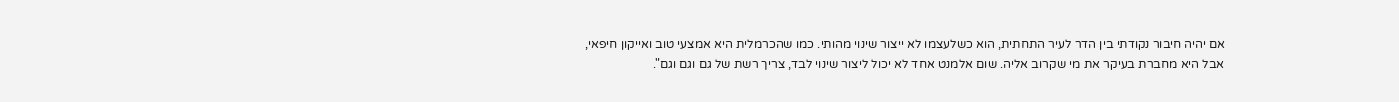אם יהיה חיבור נקודתי בין הדר לעיר התחתית, הוא כשלעצמו לא ייצור שינוי מהותי. כמו שהכרמלית היא אמצעי טוב ואייקון חיפאי, אבל היא מחברת בעיקר את מי שקרוב אליה. שום אלמנט אחד לא יכול ליצור שינוי לבד, צריך רשת של גם וגם וגם".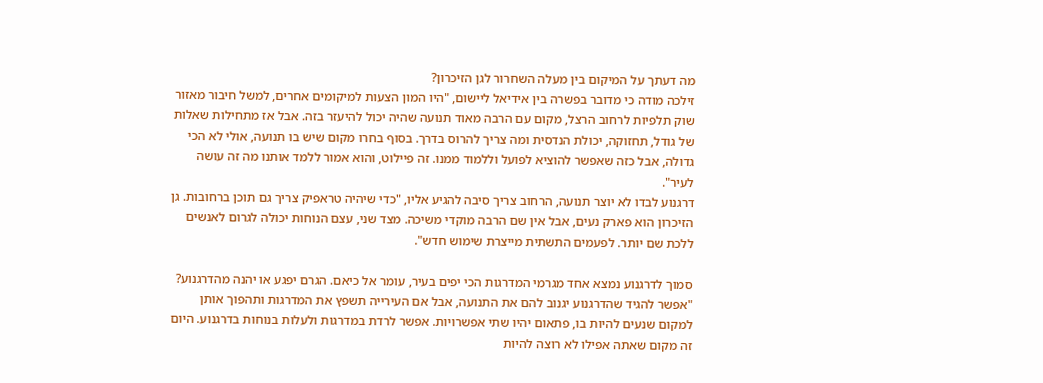מה דעתך על המיקום בין מעלה השחרור לגן הזיכרון?
זילכה מודה כי מדובר בפשרה בין אידיאל ליישום, "היו המון הצעות למיקומים אחרים, למשל חיבור מאזור שוק תלפיות לרחוב הרצל, מקום עם הרבה מאוד תנועה שהיה יכול להיעזר בזה. אבל אז מתחילות שאלות של גודל, תחזוקה, יכולת הנדסית ומה צריך להרוס בדרך. בסוף בחרו מקום שיש בו תנועה, אולי לא הכי גדולה, אבל כזה שאפשר להוציא לפועל וללמוד ממנו. זה פיילוט, והוא אמור ללמד אותנו מה זה עושה לעיר".
דרגנוע לבדו לא יוצר תנועה, הרחוב צריך סיבה להגיע אליו, "כדי שיהיה טראפיק צריך גם תוכן ברחובות. גן הזיכרון הוא פארק נעים, אבל אין שם הרבה מוקדי משיכה. מצד שני, עצם הנוחות יכולה לגרום לאנשים ללכת שם יותר. לפעמים התשתית מייצרת שימוש חדש".

סמוך לדרגנוע נמצא אחד מגרמי המדרגות הכי יפים בעיר, עומר אל כיאם. הגרם יפגע או יהנה מהדרגנוע?
"אפשר להגיד שהדרגנוע יגנוב להם את התנועה, אבל אם העירייה תשפץ את המדרגות ותהפוך אותן למקום שנעים להיות בו, פתאום יהיו שתי אפשרויות. אפשר לרדת במדרגות ולעלות בנוחות בדרגנוע. היום זה מקום שאתה אפילו לא רוצה להיות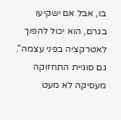בו, אבל אם ישקיעו בגרם, הוא יכול להפוך לאטרקציה בפני עצמה".
גם סוגיית התחזוקה מעסיקה לא מעט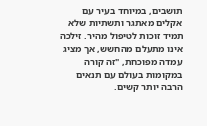תושבים, במיוחד בעיר עם אקלים מאתגר ותשתיות שלא תמיד זוכות לטיפול מהיר. זילכה אינו מתעלם מהחשש, אך מציג עמדה מפוכחת, "זה קורה במקומות בעולם עם תנאים הרבה יותר קשים.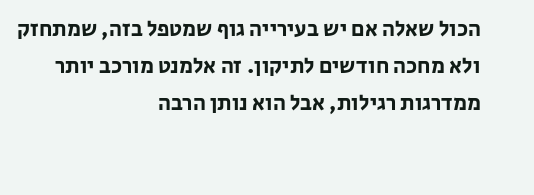הכול שאלה אם יש בעירייה גוף שמטפל בזה, שמתחזק ולא מחכה חודשים לתיקון. זה אלמנט מורכב יותר ממדרגות רגילות, אבל הוא נותן הרבה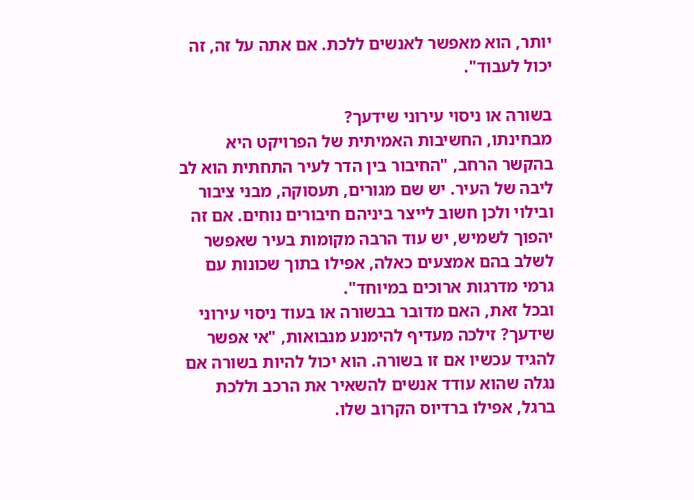יותר, הוא מאפשר לאנשים ללכת. אם אתה על זה, זה יכול לעבוד".

בשורה או ניסוי עירוני שידעך?
מבחינתו, החשיבות האמיתית של הפרויקט היא בהקשר הרחב, "החיבור בין הדר לעיר התחתית הוא לב ליבה של העיר. יש שם מגורים, תעסוקה, מבני ציבור ובילוי ולכן חשוב לייצר ביניהם חיבורים נוחים. אם זה יהפוך לשמיש, יש עוד הרבה מקומות בעיר שאפשר לשלב בהם אמצעים כאלה, אפילו בתוך שכונות עם גרמי מדרגות ארוכים במיוחד".
ובכל זאת, האם מדובר בבשורה או בעוד ניסוי עירוני שידעך? זילכה מעדיף להימנע מנבואות, "אי אפשר להגיד עכשיו אם זו בשורה. הוא יכול להיות בשורה אם נגלה שהוא עודד אנשים להשאיר את הרכב וללכת ברגל, אפילו ברדיוס הקרוב שלו.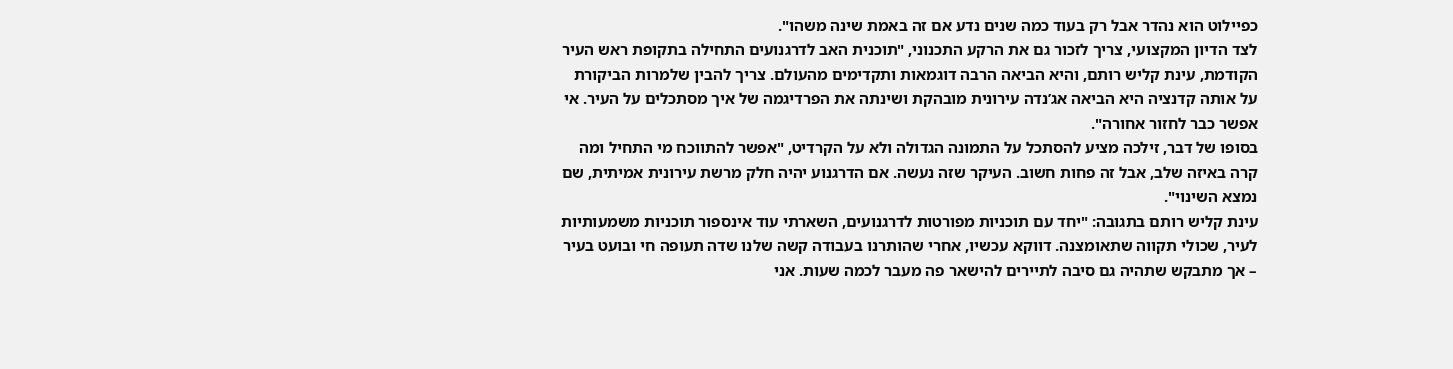כפיילוט הוא נהדר אבל רק בעוד כמה שנים נדע אם זה באמת שינה משהו".
לצד הדיון המקצועי, צריך לזכור גם את הרקע התכנוני, "תוכנית האב לדרגנועים התחילה בתקופת ראש העיר הקודמת, עינת קליש רותם, והיא הביאה הרבה דוגמאות ותקדימים מהעולם. צריך להבין שלמרות הביקורת על אותה קדנציה היא הביאה אג’נדה עירונית מובהקת ושינתה את הפרדיגמה של איך מסתכלים על העיר. אי אפשר כבר לחזור אחורה".
בסופו של דבר, זילכה מציע להסתכל על התמונה הגדולה ולא על הקרדיט, "אפשר להתווכח מי התחיל ומה קרה באיזה שלב, אבל זה פחות חשוב. העיקר שזה נעשה. אם הדרגנוע יהיה חלק מרשת עירונית אמיתית, שם נמצא השינוי".
עינת קליש רותם בתגובה: "יחד עם תוכניות מפורטות לדרגנועים, השארתי עוד אינספור תוכניות משמעותיות לעיר, שכולי תקווה שתאומצנה. דווקא עכשיו, אחרי שהותרנו בעבודה קשה שלנו שדה תעופה חי ובועט בעיר – אך מתבקש שתהיה גם סיבה לתיירים להישאר פה מעבר לכמה שעות. אני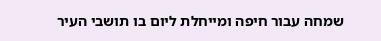שמחה עבור חיפה ומייחלת ליום בו תושבי העיר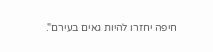חיפה יחזרו להיות גאים בעירם".